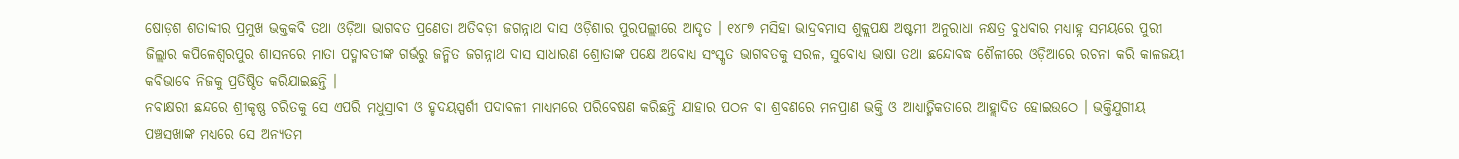ଷୋଡ଼ଶ ଶତାବ୍ଦୀର ପ୍ରମୁଖ ଭକ୍ତକବି ତଥା ଓଡ଼ିଆ ଭାଗବତ ପ୍ରଣେତା ଅତିବଡ଼ୀ ଜଗନ୍ନାଥ ଦାସ ଓଡ଼ିଶାର ପୁରପଲ୍ଲୀରେ ଆଦୃତ । ୧୪୮୭ ମସିହା ଭାଦ୍ରବମାସ ଶୁକ୍ଲପକ୍ଷ ଅଷ୍ଟମୀ ଅନୁରାଧା ନକ୍ଷତ୍ର ବୁଧବାର ମଧ୍ୟାହ୍ନ ସମୟରେ ପୁରୀ ଜିଲ୍ଲାର କପିଳେଶ୍ୱରପୁର ଶାସନରେ ମାତା ପଦ୍ମାବତୀଙ୍କ ଗର୍ଭରୁ ଜନ୍ମିତ ଜଗନ୍ନାଥ ଦାସ ସାଧାରଣ ଶ୍ରୋତାଙ୍କ ପକ୍ଷେ ଅବୋଧ୍ୟ ସଂସ୍କୃତ ଭାଗବତକୁ ସରଳ, ସୁବୋଧ୍ୟ ଭାଷା ତଥା ଛନ୍ଦୋବଦ୍ଧ ଶୈଳୀରେ ଓଡ଼ିଆରେ ରଚନା କରି କାଳଜୟୀ କବିଭାବେ ନିଜକୁ ପ୍ରତିଷ୍ଠିତ କରିଯାଇଛନ୍ତି ।
ନବାକ୍ଷରୀ ଛନ୍ଦରେ ଶ୍ରୀକୃଷ୍ଣ ଚରିତକୁ ସେ ଏପରି ମଧୁସ୍ରାବୀ ଓ ହୃଦୟସ୍ପର୍ଶୀ ପଦାବଳୀ ମାଧ୍ୟମରେ ପରିବେଷଣ କରିଛନ୍ତି ଯାହାର ପଠନ ବା ଶ୍ରବଣରେ ମନପ୍ରାଣ ଭକ୍ତି ଓ ଆଧ୍ୟାତ୍ମିକତାରେ ଆହ୍ଲାଦିତ ହୋଇଉଠେ । ଭକ୍ତିଯୁଗୀୟ ପଞ୍ଚସଖାଙ୍କ ମଧ୍ୟରେ ସେ ଅନ୍ୟତମ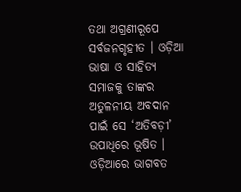ତଥା ଅଗ୍ରଣୀରୂପେ ସର୍ବଜନଗୃହୀତ । ଓଡ଼ିଆ ଭାଷା ଓ ସାହିତ୍ୟ ସମାଜକୁ ତାଙ୍କର ଅତୁଳନୀୟ ଅବଦାନ ପାଇଁ ସେ ‘ଅତିବଡ଼ୀ’ ଉପାଧିରେ ଭୂଷିତ । ଓଡ଼ିଆରେ ଭାଗବତ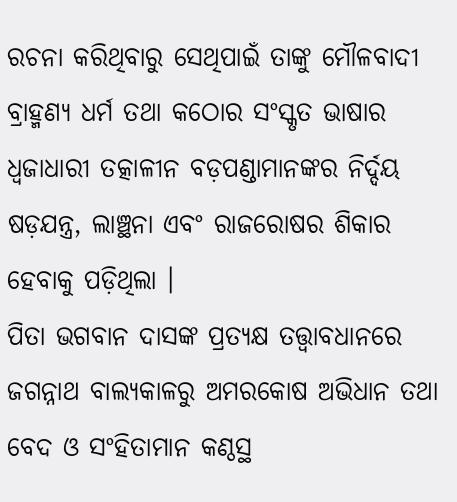ରଚନା କରିଥିବାରୁ ସେଥିପାଇଁ ତାଙ୍କୁ ମୌଳବାଦୀ ବ୍ରାହ୍ମଣ୍ୟ ଧର୍ମ ତଥା କଠୋର ସଂସ୍କୃତ ଭାଷାର ଧ୍ୱଜାଧାରୀ ତତ୍କାଳୀନ ବଡ଼ପଣ୍ଡାମାନଙ୍କର ନିର୍ଦ୍ଦୟ ଷଡ଼ଯନ୍ତ୍ର, ଲାଞ୍ଛନା ଏବଂ ରାଜରୋଷର ଶିକାର ହେବାକୁ ପଡ଼ିଥିଲା ।
ପିତା ଭଗବାନ ଦାସଙ୍କ ପ୍ରତ୍ୟକ୍ଷ ତତ୍ତ୍ଵାବଧାନରେ ଜଗନ୍ନାଥ ବାଲ୍ୟକାଳରୁ ଅମରକୋଷ ଅଭିଧାନ ତଥା ବେଦ ଓ ସଂହିତାମାନ କଣ୍ଠସ୍ଥ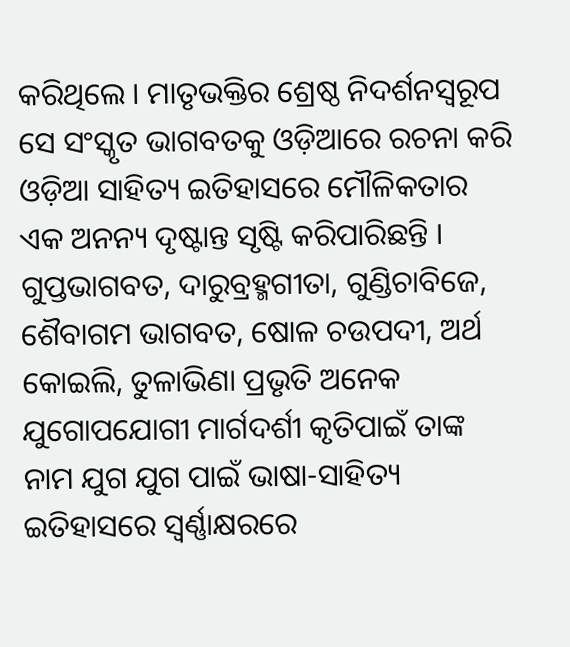କରିଥିଲେ । ମାତୃଭକ୍ତିର ଶ୍ରେଷ୍ଠ ନିଦର୍ଶନସ୍ୱରୂପ ସେ ସଂସ୍କୃତ ଭାଗବତକୁ ଓଡ଼ିଆରେ ରଚନା କରି ଓଡ଼ିଆ ସାହିତ୍ୟ ଇତିହାସରେ ମୌଳିକତାର ଏକ ଅନନ୍ୟ ଦୃଷ୍ଟାନ୍ତ ସୃଷ୍ଟି କରିପାରିଛନ୍ତି ।
ଗୁପ୍ତଭାଗବତ, ଦାରୁବ୍ରହ୍ମଗୀତା, ଗୁଣ୍ଡିଚାବିଜେ, ଶୈବାଗମ ଭାଗବତ, ଷୋଳ ଚଉପଦୀ, ଅର୍ଥ କୋଇଲି, ତୁଳାଭିଣା ପ୍ରଭୃତି ଅନେକ ଯୁଗୋପଯୋଗୀ ମାର୍ଗଦର୍ଶୀ କୃତିପାଇଁ ତାଙ୍କ ନାମ ଯୁଗ ଯୁଗ ପାଇଁ ଭାଷା-ସାହିତ୍ୟ ଇତିହାସରେ ସ୍ଵର୍ଣ୍ଣାକ୍ଷରରେ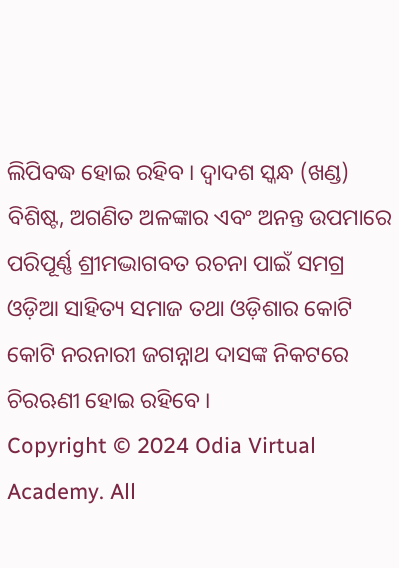ଲିପିବଦ୍ଧ ହୋଇ ରହିବ । ଦ୍ୱାଦଶ ସ୍କନ୍ଧ (ଖଣ୍ଡ) ବିଶିଷ୍ଟ, ଅଗଣିତ ଅଳଙ୍କାର ଏବଂ ଅନନ୍ତ ଉପମାରେ ପରିପୂର୍ଣ୍ଣ ଶ୍ରୀମଦ୍ଭାଗବତ ରଚନା ପାଇଁ ସମଗ୍ର ଓଡ଼ିଆ ସାହିତ୍ୟ ସମାଜ ତଥା ଓଡ଼ିଶାର କୋଟି କୋଟି ନରନାରୀ ଜଗନ୍ନାଥ ଦାସଙ୍କ ନିକଟରେ ଚିରଋଣୀ ହୋଇ ରହିବେ ।
Copyright © 2024 Odia Virtual Academy. All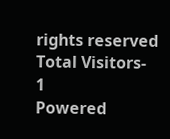rights reserved Total Visitors- 1
Powered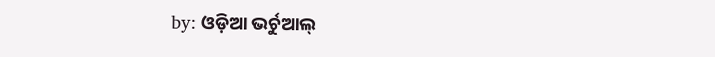by: ଓଡ଼ିଆ ଭର୍ଚୁଆଲ୍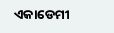ଏକାଡେମୀ